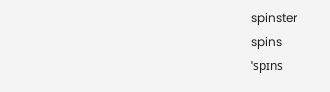spinster
spins
ˈspɪns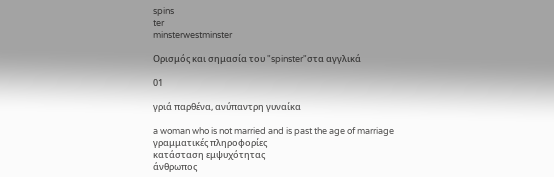spins
ter
minsterwestminster

Ορισμός και σημασία του "spinster"στα αγγλικά

01

γριά παρθένα, ανύπαντρη γυναίκα

a woman who is not married and is past the age of marriage
γραμματικές πληροφορίες
κατάσταση εμψυχότητας
άνθρωπος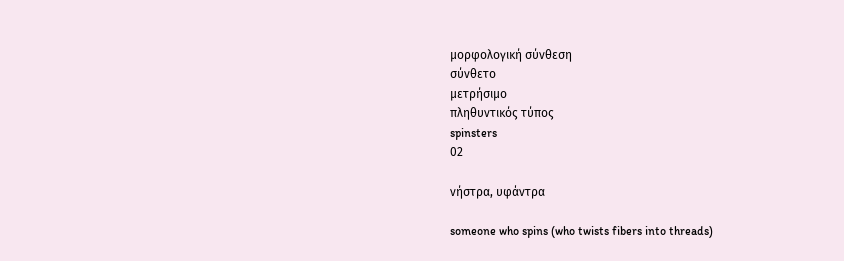μορφολογική σύνθεση
σύνθετο
μετρήσιμο
πληθυντικός τύπος
spinsters
02

νήστρα, υφάντρα

someone who spins (who twists fibers into threads)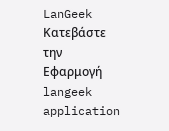LanGeek
Κατεβάστε την Εφαρμογή
langeek application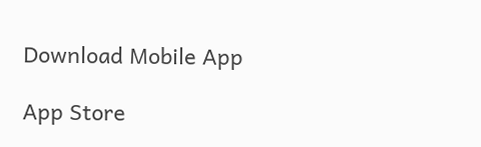Download Mobile App

App Store